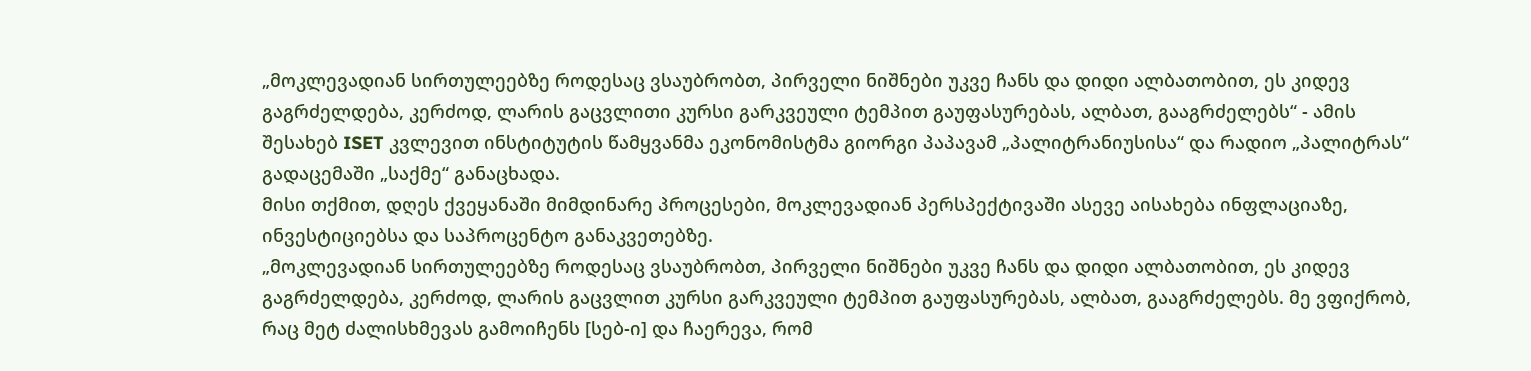„მოკლევადიან სირთულეებზე როდესაც ვსაუბრობთ, პირველი ნიშნები უკვე ჩანს და დიდი ალბათობით, ეს კიდევ გაგრძელდება, კერძოდ, ლარის გაცვლითი კურსი გარკვეული ტემპით გაუფასურებას, ალბათ, გააგრძელებს“ - ამის შესახებ ISET კვლევით ინსტიტუტის წამყვანმა ეკონომისტმა გიორგი პაპავამ „პალიტრანიუსისა“ და რადიო „პალიტრას“ გადაცემაში „საქმე“ განაცხადა.
მისი თქმით, დღეს ქვეყანაში მიმდინარე პროცესები, მოკლევადიან პერსპექტივაში ასევე აისახება ინფლაციაზე, ინვესტიციებსა და საპროცენტო განაკვეთებზე.
„მოკლევადიან სირთულეებზე როდესაც ვსაუბრობთ, პირველი ნიშნები უკვე ჩანს და დიდი ალბათობით, ეს კიდევ გაგრძელდება, კერძოდ, ლარის გაცვლით კურსი გარკვეული ტემპით გაუფასურებას, ალბათ, გააგრძელებს. მე ვფიქრობ, რაც მეტ ძალისხმევას გამოიჩენს [სებ-ი] და ჩაერევა, რომ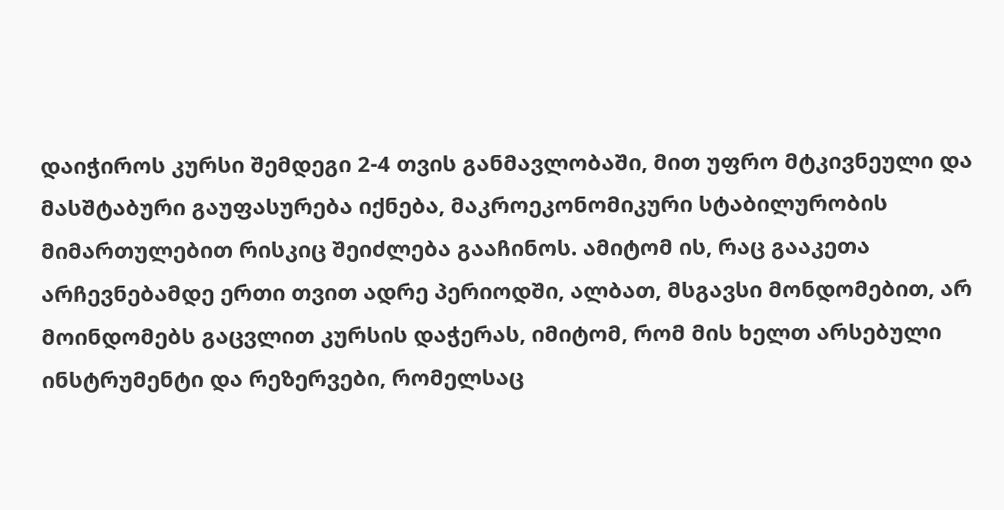დაიჭიროს კურსი შემდეგი 2-4 თვის განმავლობაში, მით უფრო მტკივნეული და მასშტაბური გაუფასურება იქნება, მაკროეკონომიკური სტაბილურობის მიმართულებით რისკიც შეიძლება გააჩინოს. ამიტომ ის, რაც გააკეთა არჩევნებამდე ერთი თვით ადრე პერიოდში, ალბათ, მსგავსი მონდომებით, არ მოინდომებს გაცვლით კურსის დაჭერას, იმიტომ, რომ მის ხელთ არსებული ინსტრუმენტი და რეზერვები, რომელსაც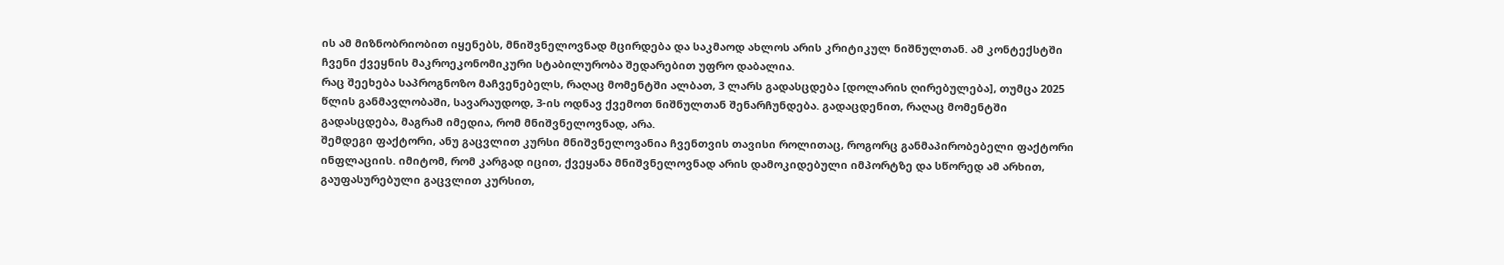ის ამ მიზნობრიობით იყენებს, მნიშვნელოვნად მცირდება და საკმაოდ ახლოს არის კრიტიკულ ნიშნულთან. ამ კონტექსტში ჩვენი ქვეყნის მაკროეკონომიკური სტაბილურობა შედარებით უფრო დაბალია.
რაც შეეხება საპროგნოზო მაჩვენებელს, რაღაც მომენტში ალბათ, 3 ლარს გადასცდება [დოლარის ღირებულება], თუმცა 2025 წლის განმავლობაში, სავარაუდოდ, 3-ის ოდნავ ქვემოთ ნიშნულთან შენარჩუნდება. გადაცდენით, რაღაც მომენტში გადასცდება, მაგრამ იმედია, რომ მნიშვნელოვნად, არა.
შემდეგი ფაქტორი, ანუ გაცვლით კურსი მნიშვნელოვანია ჩვენთვის თავისი როლითაც, როგორც განმაპირობებელი ფაქტორი ინფლაციის. იმიტომ, რომ კარგად იცით, ქვეყანა მნიშვნელოვნად არის დამოკიდებული იმპორტზე და სწორედ ამ არხით, გაუფასურებული გაცვლით კურსით,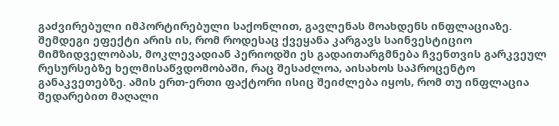გაძვირებული იმპორტირებული საქონლით, გავლენას მოახდენს ინფლაციაზე.
შემდეგი ეფექტი არის ის, რომ როდესაც ქვეყანა კარგავს საინვესტიციო მიმზიდველობას, მოკლევადიან პერიოდში ეს გადაითარგმნება ჩვენთვის გარკვეულ რესურსებზე ხელმისაწვდომობაში, რაც შესაძლოა, აისახოს საპროცენტო განაკვეთებზე. ამის ერთ-ერთი ფაქტორი ისიც შეიძლება იყოს, რომ თუ ინფლაცია შედარებით მაღალი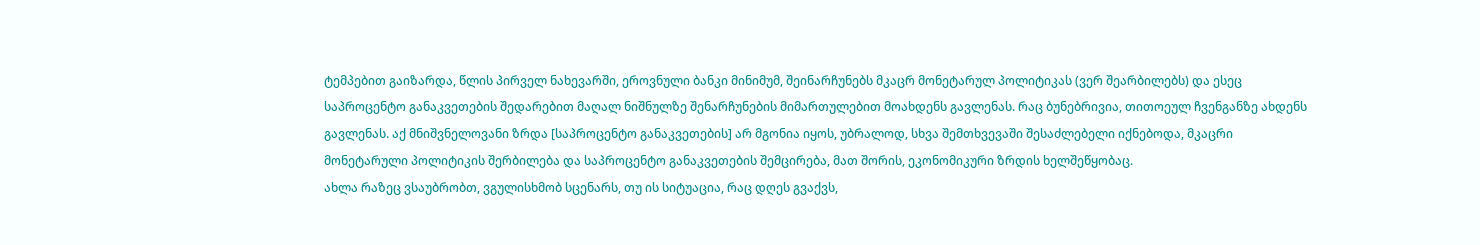ტემპებით გაიზარდა, წლის პირველ ნახევარში, ეროვნული ბანკი მინიმუმ, შეინარჩუნებს მკაცრ მონეტარულ პოლიტიკას (ვერ შეარბილებს) და ესეც საპროცენტო განაკვეთების შედარებით მაღალ ნიშნულზე შენარჩუნების მიმართულებით მოახდენს გავლენას. რაც ბუნებრივია, თითოეულ ჩვენგანზე ახდენს გავლენას. აქ მნიშვნელოვანი ზრდა [საპროცენტო განაკვეთების] არ მგონია იყოს, უბრალოდ, სხვა შემთხვევაში შესაძლებელი იქნებოდა, მკაცრი მონეტარული პოლიტიკის შერბილება და საპროცენტო განაკვეთების შემცირება, მათ შორის, ეკონომიკური ზრდის ხელშეწყობაც.
ახლა რაზეც ვსაუბრობთ, ვგულისხმობ სცენარს, თუ ის სიტუაცია, რაც დღეს გვაქვს,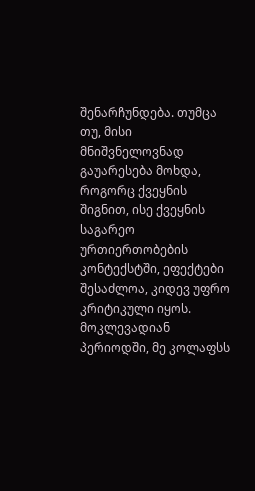შენარჩუნდება. თუმცა თუ, მისი მნიშვნელოვნად გაუარესება მოხდა, როგორც ქვეყნის შიგნით, ისე ქვეყნის საგარეო ურთიერთობების კონტექსტში, ეფექტები შესაძლოა, კიდევ უფრო კრიტიკული იყოს.
მოკლევადიან პერიოდში, მე კოლაფსს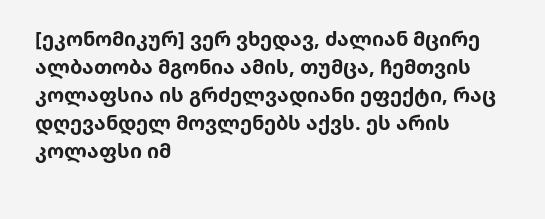[ეკონომიკურ] ვერ ვხედავ, ძალიან მცირე ალბათობა მგონია ამის, თუმცა, ჩემთვის კოლაფსია ის გრძელვადიანი ეფექტი, რაც დღევანდელ მოვლენებს აქვს. ეს არის კოლაფსი იმ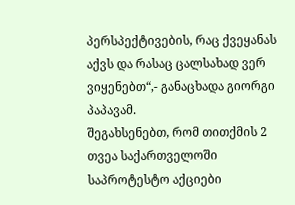პერსპექტივების, რაც ქვეყანას აქვს და რასაც ცალსახად ვერ ვიყენებთ“,- განაცხადა გიორგი პაპავამ.
შეგახსენებთ, რომ თითქმის 2 თვეა საქართველოში საპროტესტო აქციები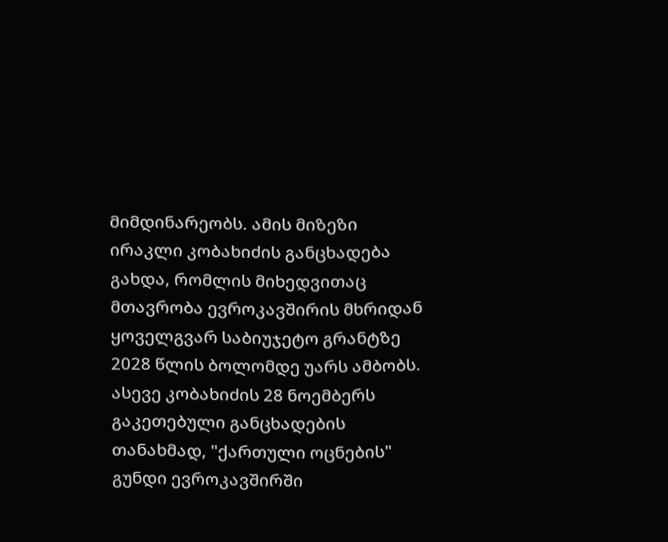მიმდინარეობს. ამის მიზეზი ირაკლი კობახიძის განცხადება გახდა, რომლის მიხედვითაც მთავრობა ევროკავშირის მხრიდან ყოველგვარ საბიუჯეტო გრანტზე 2028 წლის ბოლომდე უარს ამბობს. ასევე კობახიძის 28 ნოემბერს გაკეთებული განცხადების თანახმად, "ქართული ოცნების" გუნდი ევროკავშირში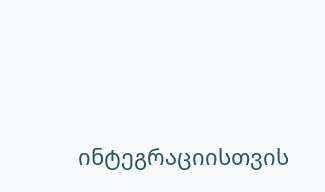ინტეგრაციისთვის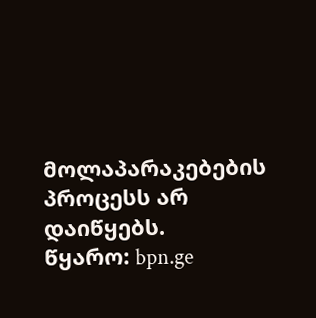მოლაპარაკებების პროცესს არ დაიწყებს.
წყარო: bpn.ge